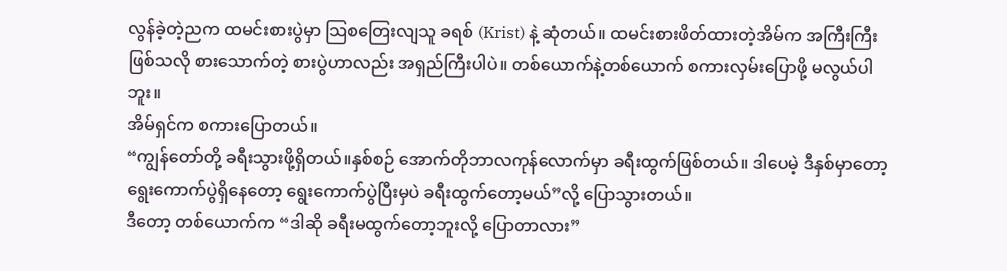လွန်ခဲ့တဲ့ညက ထမင်းစားပွဲမှာ သြစတြေးလျသူ ခရစ် (Krist) နဲ့ ဆုံတယ်။ ထမင်းစားဖိတ်ထားတဲ့အိမ်က အကြီးကြီးဖြစ်သလို စားသောက်တဲ့ စားပွဲဟာလည်း အရှည်ကြီးပါပဲ။ တစ်ယောက်နဲ့တစ်ယောက် စကားလှမ်းပြောဖို့ မလွယ်ပါဘူး။
အိမ်ရှင်က စကားပြောတယ်။
“ကျွန်တော်တို့ ခရီးသွားဖို့ရှိတယ်။နှစ်စဉ် အောက်တိုဘာလကုန်လောက်မှာ ခရီးထွက်ဖြစ်တယ်။ ဒါပေမဲ့ ဒီနှစ်မှာတော့ ရွေးကောက်ပွဲရှိနေတော့ ရွေးကောက်ပွဲပြီးမှပဲ ခရီးထွက်တော့မယ်”လို့ ပြောသွားတယ်။
ဒီတော့ တစ်ယောက်က “ဒါဆို ခရီးမထွက်တော့ဘူးလို့ ပြောတာလား”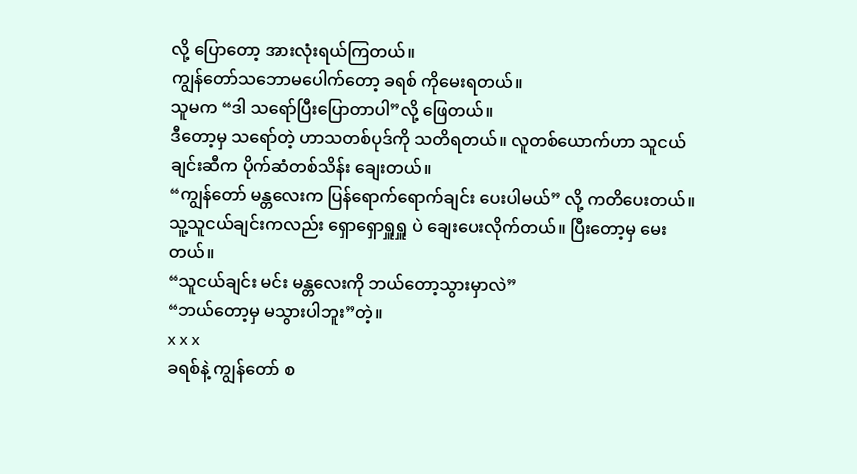လို့ ပြောတော့ အားလုံးရယ်ကြတယ်။
ကျွန်တော်သဘောမပေါက်တော့ ခရစ် ကိုမေးရတယ်။
သူမက “ဒါ သရော်ပြီးပြောတာပါ”လို့ ဖြေတယ်။
ဒီတော့မှ သရော်တဲ့ ဟာသတစ်ပုဒ်ကို သတိရတယ်။ လူတစ်ယောက်ဟာ သူငယ်ချင်းဆီက ပိုက်ဆံတစ်သိန်း ချေးတယ်။
“ကျွန်တော် မန္တလေးက ပြန်ရောက်ရောက်ချင်း ပေးပါမယ်” လို့ ကတိပေးတယ်။
သူ့သူငယ်ချင်းကလည်း ရှောရှောရှူရှူ ပဲ ချေးပေးလိုက်တယ်။ ပြီးတော့မှ မေးတယ်။
“သူငယ်ချင်း မင်း မန္တလေးကို ဘယ်တော့သွားမှာလဲ”
“ဘယ်တော့မှ မသွားပါဘူး”တဲ့။
x x x
ခရစ်နဲ့ ကျွန်တော် စ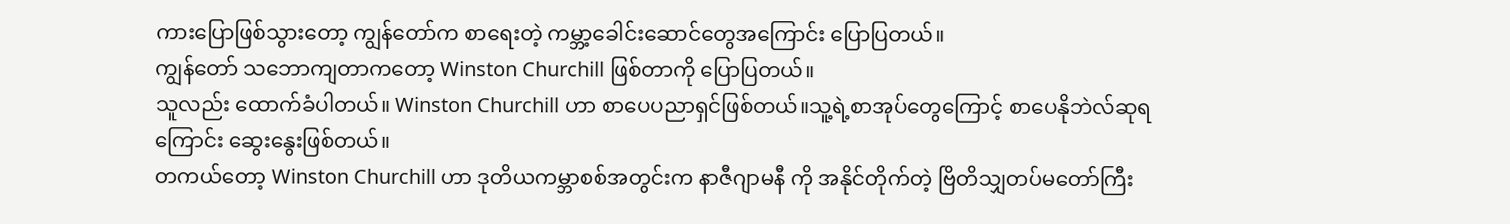ကားပြောဖြစ်သွားတော့ ကျွန်တော်က စာရေးတဲ့ ကမ္ဘာ့ခေါင်းဆောင်တွေအကြောင်း ပြောပြတယ်။
ကျွန်တော် သဘောကျတာကတော့ Winston Churchill ဖြစ်တာကို ပြောပြတယ်။
သူလည်း ထောက်ခံပါတယ်။ Winston Churchill ဟာ စာပေပညာရှင်ဖြစ်တယ်။သူ့ရဲ့စာအုပ်တွေကြောင့် စာပေနိုဘဲလ်ဆုရကြောင်း ဆွေးနွေးဖြစ်တယ်။
တကယ်တော့ Winston Churchill ဟာ ဒုတိယကမ္ဘာစစ်အတွင်းက နာဇီဂျာမနီ ကို အနိုင်တိုက်တဲ့ ဗြိတိသျှတပ်မတော်ကြီး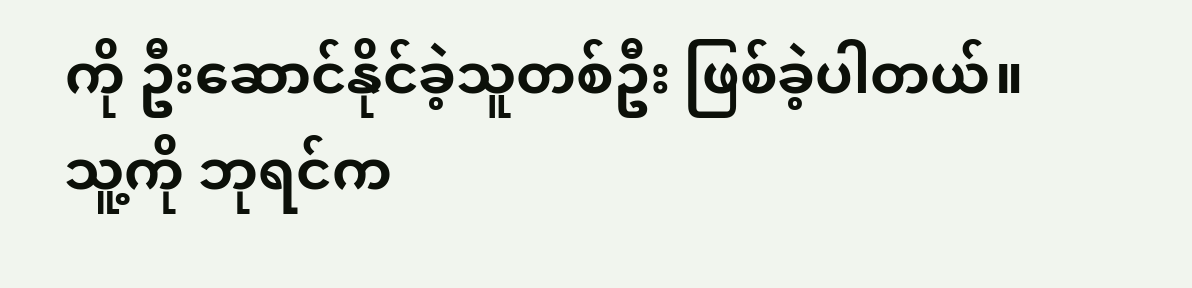ကို ဦးဆောင်နိုင်ခဲ့သူတစ်ဦး ဖြစ်ခဲ့ပါတယ်။
သူ့ကို ဘုရင်က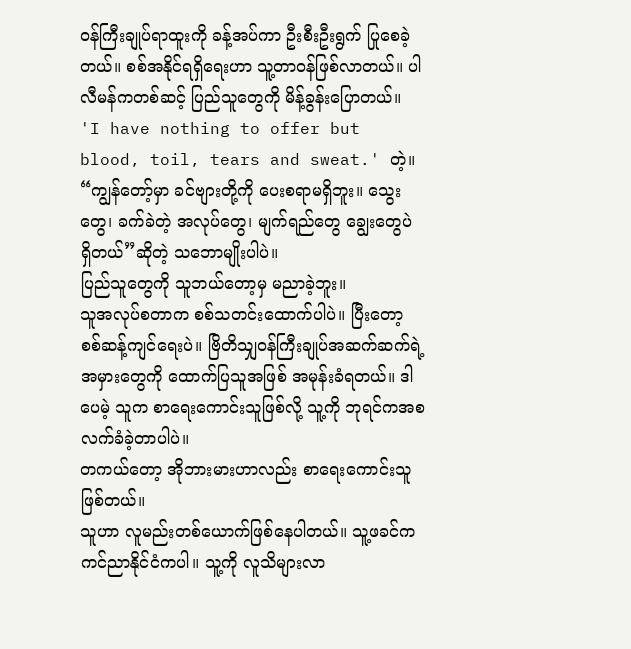ဝန်ကြီးချုပ်ရာထူးကို ခန့်အပ်ကာ ဦးစီးဦးရွက် ပြုစေခဲ့တယ်။ စစ်အနိုင်ရရှိရေးဟာ သူ့တာဝန်ဖြစ်လာတယ်။ ပါလီမန်ကတစ်ဆင့် ပြည်သူတွေကို မိန့်ခွန်းပြောတယ်။
'I have nothing to offer but blood, toil, tears and sweat.' တဲ့။
“ကျွန်တော့်မှာ ခင်ဗျားတို့ကို ပေးစရာမရှိဘူး။ သွေးတွေ၊ ခက်ခဲတဲ့ အလုပ်တွေ၊ မျက်ရည်တွေ ချွေးတွေပဲ ရှိတယ်”ဆိုတဲ့ သဘောမျိုးပါပဲ။
ပြည်သူတွေကို သူဘယ်တော့မှ မညာခဲ့ဘူး။
သူအလုပ်စတာက စစ်သတင်းထောက်ပါပဲ။ ပြီးတော့ စစ်ဆန့်ကျင်ရေးပဲ။ ဗြိတိသျှဝန်ကြီးချုပ်အဆက်ဆက်ရဲ့ အမှားတွေကို ထောက်ပြသူအဖြစ် အမုန်းခံရတယ်။ ဒါပေမဲ့ သူက စာရေးကောင်းသူဖြစ်လို့ သူ့ကို ဘုရင်ကအစ လက်ခံခဲ့တာပါပဲ။
တကယ်တော့ အိုဘားမားဟာလည်း စာရေးကောင်းသူ ဖြစ်တယ်။
သူဟာ လူမည်းတစ်ယောက်ဖြစ်နေပါတယ်။ သူ့ဖခင်က ကင်ညာနိုင်ငံကပါ။ သူ့ကို လူသိများလာ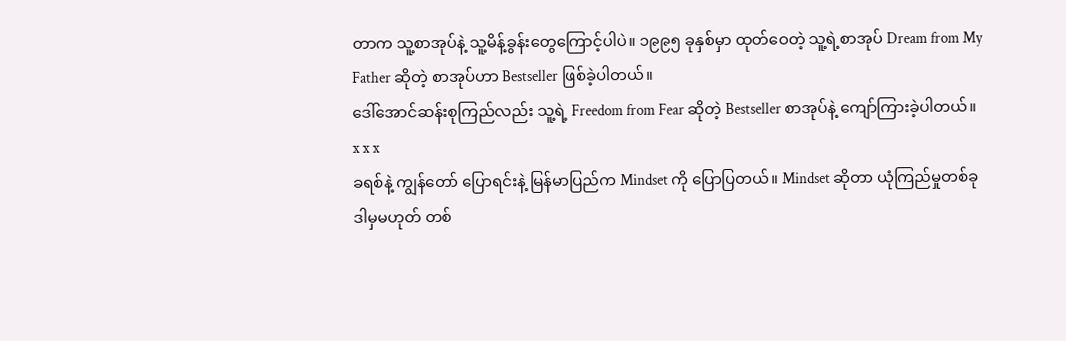တာက သူ့စာအုပ်နဲ့ သူ့မိန့်ခွန်းတွေကြောင့်ပါပဲ။ ၁၉၉၅ ခုနှစ်မှာ ထုတ်ဝေတဲ့ သူ့ရဲ့စာအုပ် Dream from My Father ဆိုတဲ့ စာအုပ်ဟာ Bestseller ဖြစ်ခဲ့ပါတယ်။
ဒေါ်အောင်ဆန်းစုကြည်လည်း သူ့ရဲ့ Freedom from Fear ဆိုတဲ့ Bestseller စာအုပ်နဲ့ ကျော်ကြားခဲ့ပါတယ်။
x x x
ခရစ်နဲ့ ကျွန်တော် ပြောရင်းနဲ့ မြန်မာပြည်က Mindset ကို ပြောပြတယ်။ Mindset ဆိုတာ ယုံကြည်မှုတစ်ခု ဒါမှမဟုတ် တစ်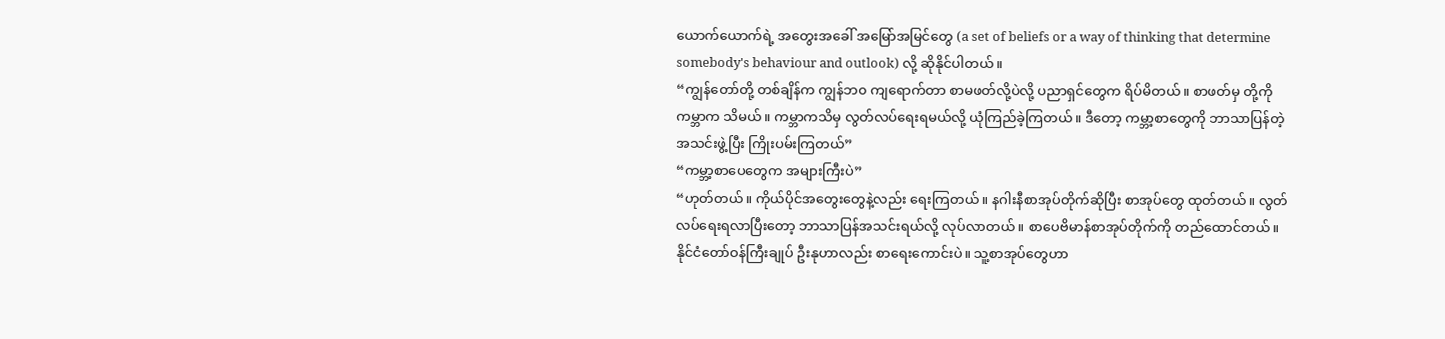ယောက်ယောက်ရဲ့ အတွေးအခေါ် အမြော်အမြင်တွေ (a set of beliefs or a way of thinking that determine somebody's behaviour and outlook) လို့ ဆိုနိုင်ပါတယ်။
“ကျွန်တော်တို့ တစ်ချိန်က ကျွန်ဘ၀ ကျရောက်တာ စာမဖတ်လို့ပဲလို့ ပညာရှင်တွေက ရိပ်မိတယ်။ စာဖတ်မှ တို့ကို ကမ္ဘာက သိမယ်။ ကမ္ဘာကသိမှ လွတ်လပ်ရေးရမယ်လို့ ယုံကြည်ခဲ့ကြတယ်။ ဒီတော့ ကမ္ဘာ့စာတွေကို ဘာသာပြန်တဲ့ အသင်းဖွဲ့ပြီး ကြိုးပမ်းကြတယ်”
“ကမ္ဘာ့စာပေတွေက အများကြီးပဲ”
“ဟုတ်တယ်။ ကိုယ်ပိုင်အတွေးတွေနဲ့လည်း ရေးကြတယ်။ နဂါးနီစာအုပ်တိုက်ဆိုပြီး စာအုပ်တွေ ထုတ်တယ်။ လွတ်လပ်ရေးရလာပြီးတော့ ဘာသာပြန်အသင်းရယ်လို့ လုပ်လာတယ်။ စာပေဗိမာန်စာအုပ်တိုက်ကို တည်ထောင်တယ်။ နိုင်ငံတော်ဝန်ကြီးချုပ် ဦးနုဟာလည်း စာရေးကောင်းပဲ။ သူ့စာအုပ်တွေဟာ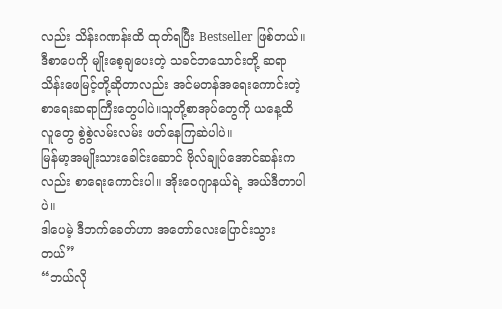လည်း သိန်းဂဏန်းထိ ထုတ်ရပြီး Bestseller ဖြစ်တယ်။ ဒီစာပေကို မျိုးစေ့ချပေးတဲ့ သခင်ဘသောင်းတို့ ဆရာသိန်းဖေမြင့်တို့ဆိုတာလည်း အင်မတန်အရေးကောင်းတဲ့ စာရေးဆရာကြီးတွေပါပဲ။သူတို့စာအုပ်တွေကို ယနေ့ထိ လူတွေ စွဲစွဲလမ်းလမ်း ဖတ်နေကြဆဲပါပဲ။
မြန်မာ့အမျိုးသားခေါင်းဆောင် ဗိုလ်ချုပ်အောင်ဆန်းကလည်း စာရေးကောင်းပါ။ အိုးဝေဂျာနယ်ရဲ့ အယ်ဒီတာပါပဲ။
ဒါပေမဲ့ ဒီဘက်ခေတ်ဟာ အတော်လေးပြောင်းသွားတယ်”
“ဘယ်လို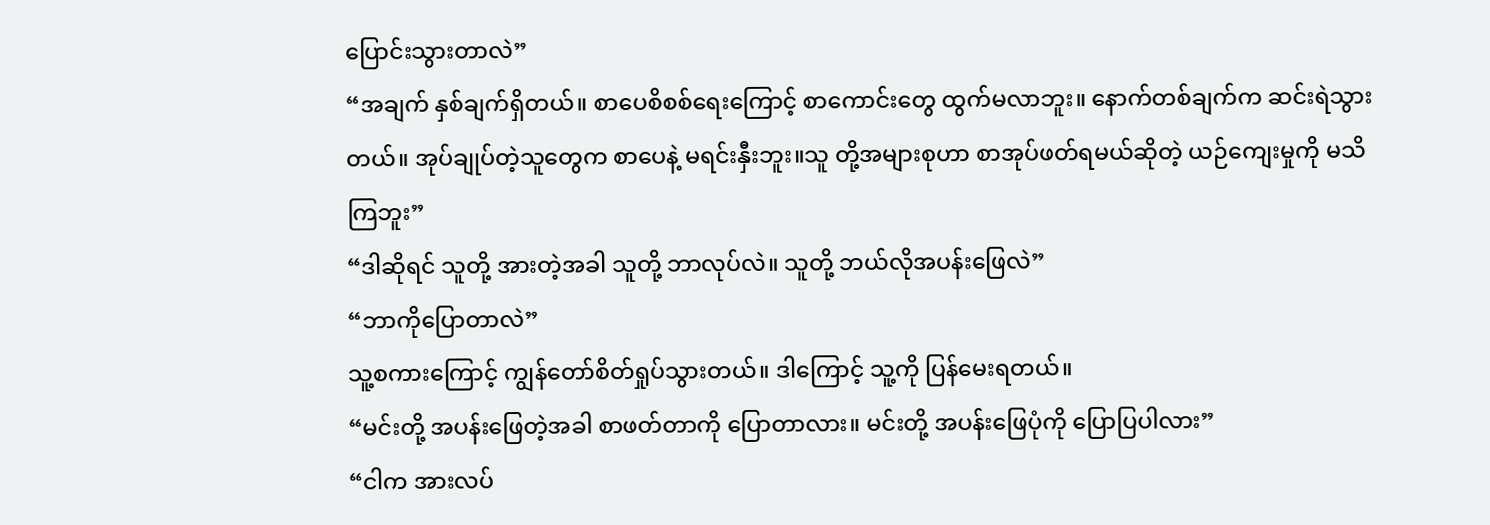ပြောင်းသွားတာလဲ”
“အချက် နှစ်ချက်ရှိတယ်။ စာပေစိစစ်ရေးကြောင့် စာကောင်းတွေ ထွက်မလာဘူး။ နောက်တစ်ချက်က ဆင်းရဲသွားတယ်။ အုပ်ချုပ်တဲ့သူတွေက စာပေနဲ့ မရင်းနှီးဘူး။သူ တို့အများစုဟာ စာအုပ်ဖတ်ရမယ်ဆိုတဲ့ ယဉ်ကျေးမှုကို မသိကြဘူး”
“ဒါဆိုရင် သူတို့ အားတဲ့အခါ သူတို့ ဘာလုပ်လဲ။ သူတို့ ဘယ်လိုအပန်းဖြေလဲ”
“ဘာကိုပြောတာလဲ”
သူ့စကားကြောင့် ကျွန်တော်စိတ်ရှုပ်သွားတယ်။ ဒါကြောင့် သူ့ကို ပြန်မေးရတယ်။
“မင်းတို့ အပန်းဖြေတဲ့အခါ စာဖတ်တာကို ပြောတာလား။ မင်းတို့ အပန်းဖြေပုံကို ပြောပြပါလား”
“ငါက အားလပ်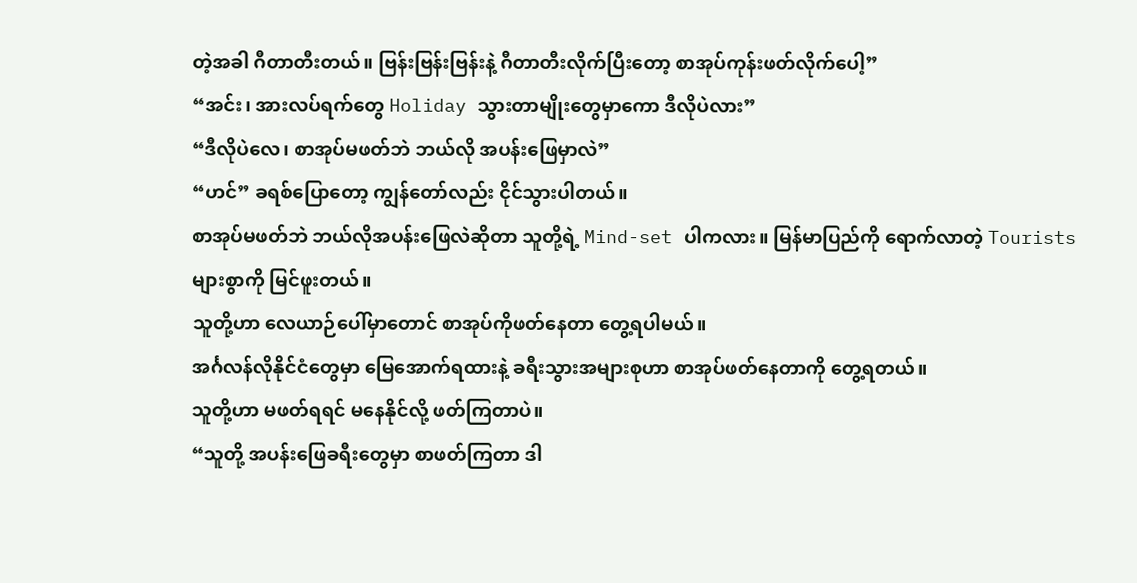တဲ့အခါ ဂီတာတီးတယ်။ ဗြန်းဗြန်းဗြန်းနဲ့ ဂီတာတီးလိုက်ပြီးတော့ စာအုပ်ကုန်းဖတ်လိုက်ပေါ့”
“အင်း၊ အားလပ်ရက်တွေ Holiday သွားတာမျိုးတွေမှာကော ဒီလိုပဲလား”
“ဒီလိုပဲလေ၊ စာအုပ်မဖတ်ဘဲ ဘယ်လို အပန်းဖြေမှာလဲ”
“ဟင်” ခရစ်ပြောတော့ ကျွန်တော်လည်း ငိုင်သွားပါတယ်။
စာအုပ်မဖတ်ဘဲ ဘယ်လိုအပန်းဖြေလဲဆိုတာ သူတို့ရဲ့ Mind-set ပါကလား။ မြန်မာပြည်ကို ရောက်လာတဲ့ Tourists များစွာကို မြင်ဖူးတယ်။
သူတို့ဟာ လေယာဉ်ပေါ်မှာတောင် စာအုပ်ကိုဖတ်နေတာ တွေ့ရပါမယ်။
အင်္ဂလန်လိုနိုင်ငံတွေမှာ မြေအောက်ရထားနဲ့ ခရီးသွားအများစုဟာ စာအုပ်ဖတ်နေတာကို တွေ့ရတယ်။
သူတို့ဟာ မဖတ်ရရင် မနေနိုင်လို့ ဖတ်ကြတာပဲ။
“သူတို့ အပန်းဖြေခရီးတွေမှာ စာဖတ်ကြတာ ဒါ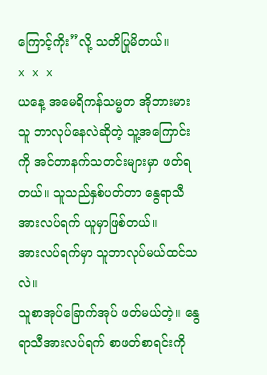ကြောင့်ကိုး”လို့ သတိပြုမိတယ်။
x x x
ယနေ့ အမေရိကန်သမ္မတ အိုဘားမား သူ ဘာလုပ်နေလဲဆိုတဲ့ သူ့အကြောင်းကို အင်တာနက်သတင်းများမှာ ဖတ်ရတယ်။ သူသည်နှစ်ပတ်တာ နွေရာသီအားလပ်ရက် ယူမှာဖြစ်တယ်။
အားလပ်ရက်မှာ သူဘာလုပ်မယ်ထင်သလဲ။
သူစာအုပ်ခြောက်အုပ် ဖတ်မယ်တဲ့။ နွေရာသီအားလပ်ရက် စာဖတ်စာရင်းကို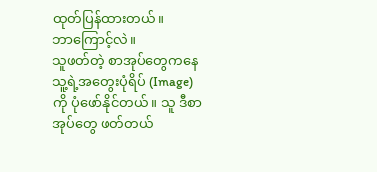ထုတ်ပြန်ထားတယ်။
ဘာကြောင့်လဲ။
သူဖတ်တဲ့ စာအုပ်တွေကနေ သူ့ရဲ့အတွေးပုံရိပ် (Image) ကို ပုံဖော်နိုင်တယ်။ သူ ဒီစာအုပ်တွေ ဖတ်တယ်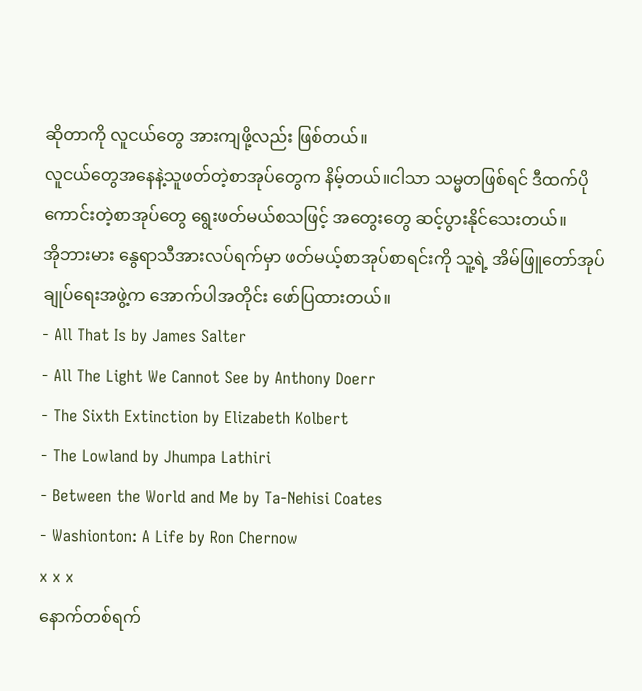ဆိုတာကို လူငယ်တွေ အားကျဖို့လည်း ဖြစ်တယ်။
လူငယ်တွေအနေနဲ့သူဖတ်တဲ့စာအုပ်တွေက နိမ့်တယ်။ငါသာ သမ္မတဖြစ်ရင် ဒီထက်ပိုကောင်းတဲ့စာအုပ်တွေ ရွေးဖတ်မယ်စသဖြင့် အတွေးတွေ ဆင့်ပွားနိုင်သေးတယ်။
အိုဘားမား နွေရာသီအားလပ်ရက်မှာ ဖတ်မယ့်စာအုပ်စာရင်းကို သူ့ရဲ့ အိမ်ဖြူတော်အုပ်ချုပ်ရေးအဖွဲ့က အောက်ပါအတိုင်း ဖော်ပြထားတယ်။
- All That Is by James Salter
- All The Light We Cannot See by Anthony Doerr
- The Sixth Extinction by Elizabeth Kolbert
- The Lowland by Jhumpa Lathiri
- Between the World and Me by Ta-Nehisi Coates
- Washionton: A Life by Ron Chernow
x x x
နောက်တစ်ရက်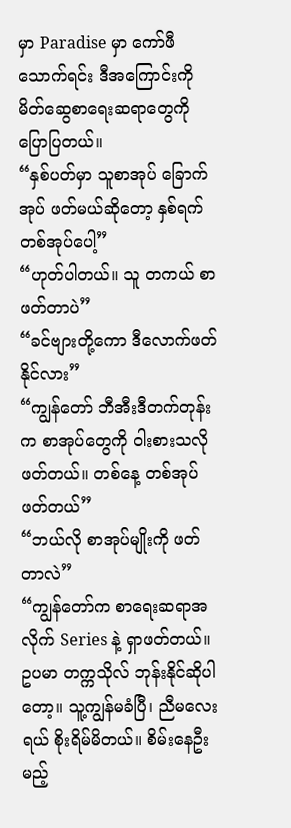မှာ Paradise မှာ ကော်ဖီသောက်ရင်း ဒီအကြောင်းကို မိတ်ဆွေစာရေးဆရာတွေကို ပြောပြတယ်။
“နှစ်ပတ်မှာ သူစာအုပ် ခြောက်အုပ် ဖတ်မယ်ဆိုတော့ နှစ်ရက် တစ်အုပ်ပေါ့”
“ဟုတ်ပါတယ်။ သူ တကယ် စာဖတ်တာပဲ”
“ခင်ဗျားတို့ကော ဒီလောက်ဖတ်နိုင်လား”
“ကျွန်တော် ဘီအီးဒီတက်တုန်းက စာအုပ်တွေကို ဝါးစားသလို ဖတ်တယ်။ တစ်နေ့ တစ်အုပ် ဖတ်တယ်”
“ဘယ်လို စာအုပ်မျိုးကို ဖတ်တာလဲ”
“ကျွန်တော်က စာရေးဆရာအလိုက် Series နဲ့ ရှာဖတ်တယ်။ ဥပမာ တက္ကသိုလ် ဘုန်းနိုင်ဆိုပါတော့။ သူ့ကျွန်မခံပြီ၊ ညီမလေးရယ် စိုးရိမ်မိတယ်။ စိမ်းနေဦးမည့်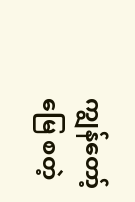ကျွန်တော့်မြေ စတဲ့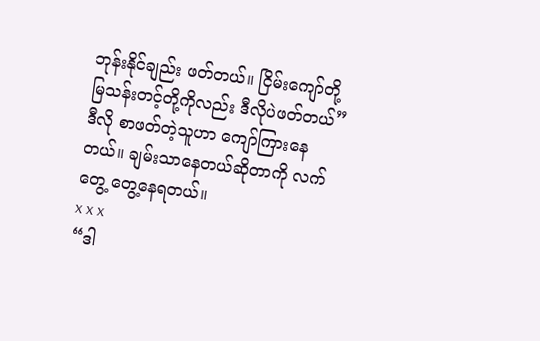ဘုန်းနိုင်ချည်း ဖတ်တယ်။ ငြိမ်းကျော်တို့ မြသန်းတင့်တို့ကိုလည်း ဒီလိုပဲဖတ်တယ်”
ဒီလို စာဖတ်တဲ့သူဟာ ကျော်ကြားနေတယ်။ ချမ်းသာနေတယ်ဆိုတာကို လက်တွေ့ တွေ့နေရတယ်။
x x x
“ဒါ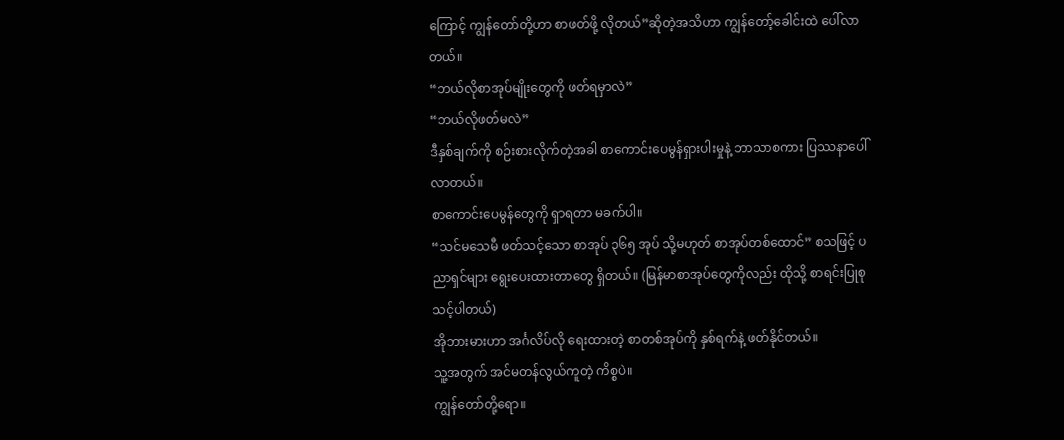ကြောင့် ကျွန်တော်တို့ဟာ စာဖတ်ဖို့ လိုတယ်”ဆိုတဲ့အသိဟာ ကျွန်တော့်ခေါင်းထဲ ပေါ်လာတယ်။
“ဘယ်လိုစာအုပ်မျိုးတွေကို ဖတ်ရမှာလဲ”
“ဘယ်လိုဖတ်မလဲ”
ဒီနှစ်ချက်ကို စဉ်းစားလိုက်တဲ့အခါ စာကောင်းပေမွန်ရှားပါးမှုနဲ့ ဘာသာစကား ပြဿနာပေါ်လာတယ်။
စာကောင်းပေမွန်တွေကို ရှာရတာ မခက်ပါ။
“သင်မသေမီ ဖတ်သင့်သော စာအုပ် ၃၆၅ အုပ် သို့မဟုတ် စာအုပ်တစ်ထောင်” စသဖြင့် ပညာရှင်များ ရွေးပေးထားတာတွေ ရှိတယ်။ (မြန်မာစာအုပ်တွေကိုလည်း ထိုသို့ စာရင်းပြုစုသင့်ပါတယ်)
အိုဘားမားဟာ အင်္ဂလိပ်လို ရေးထားတဲ့ စာတစ်အုပ်ကို နှစ်ရက်နဲ့ ဖတ်နိုင်တယ်။
သူ့အတွက် အင်မတန်လွယ်ကူတဲ့ ကိစ္စပဲ။
ကျွန်တော်တို့ရော။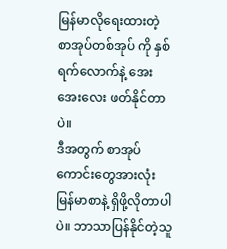မြန်မာလိုရေးထားတဲ့ စာအုပ်တစ်အုပ် ကို နှစ်ရက်လောက်နဲ့ အေးအေးလေး ဖတ်နိုင်တာပဲ။
ဒီအတွက် စာအုပ်ကောင်းတွေအားလုံး မြန်မာစာနဲ့ ရှိဖို့လိုတာပါပဲ။ ဘာသာပြန်နိုင်တဲ့သူ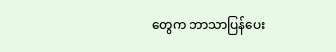တွေက ဘာသာပြန်ပေး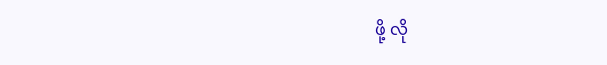ဖို့ လို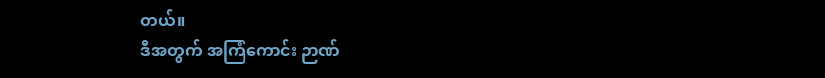တယ်။
ဒီအတွက် အကြံကောင်း ဉာဏ်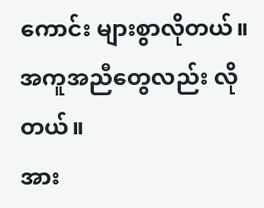ကောင်း များစွာလိုတယ်။ အကူအညီတွေလည်း လိုတယ်။
အား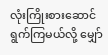လုံးကြိုးစားဆောင်ရွက်ကြမယ်လို့ မျှော်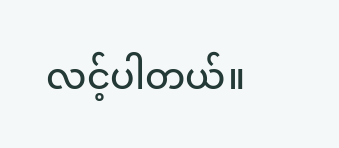လင့်ပါတယ်။